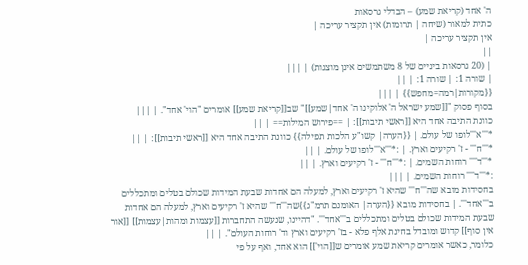ה' אחד (קריאת שמע) – הבדלי גרסאות
כתית למאור (שיחה | תרומות) אין תקציר עריכה |
אין תקציר עריכה |
||
| (20 גרסאות ביניים של 8 משתמשים אינן מוצגות) | |||
| שורה 1: | שורה 1: | ||
{{מקורות|רמה=מחפש}} | |||
בסוף פסוק "[[שמע ישראל ה' אלוקינו ה' אחד|שמע]]" שב[[קריאת שמע]] אומרים "הוי' אחד". | |||
כוונת התיבה אחד היא [[ראשי תיבות]]: | ==פירוש המילות== | ||
*'''א'''לופו של עולם. | {{הערה| קשו"ע הלכות תפילה}} כוונת התיבה אחד היא [[ראשי תיבות]]: | ||
*'''ח''' - ז' רקיעים וארץ. | :*'''א'''לופו של עולם. | ||
*'''ד'''' רוחות השמים. | :*'''ח''' - ז' רקיעים וארץ. | ||
:*'''ד'''' רוחות השמים. | |||
בחסידות מובא שה'''ח''' שהיא ז' רקיעים וארץ, למעלה הם אחדות שבעת המידות שכולם בטלים ומתכללים ב'''אחד'''. | בחסידות מובא {{הערה| האומנם תרמ"ג}}שה'''ח''' שהיא ז' רקיעים וארץ, למעלה הם אחדות שבעת המידות שכולם בטלים ומתכללים ב'''אחד'''. "דהיינו, שנעשה התחברות [[עצמות ומהות|עצמות]] [[אור אין סוף]] קדוש ומובדל בחינת אלף פלא - בז' רקיעים וארץ וד' רוחות העולם". | ||
כלומר, כאשר אומרים קריאת שמע אומרים ש[[הוי']] הוא אחד, ואף על פי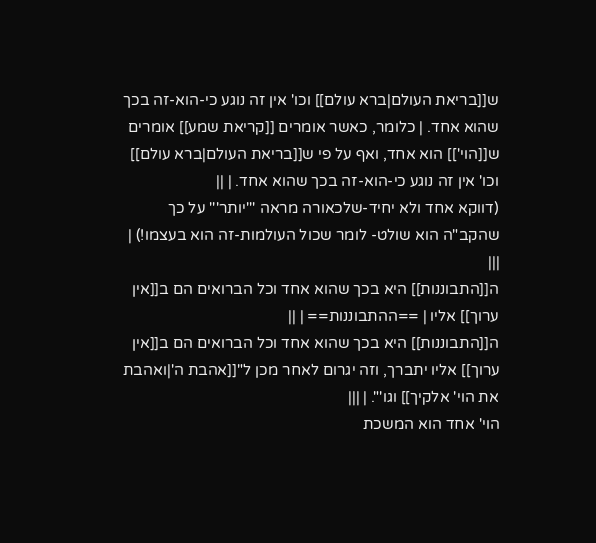ש[[בריאת העולם|ברא עולם]] וכו' אין זה נוגע כי-הוא-זה בכך שהוא אחד. | כלומר, כאשר אומרים [[קריאת שמע]] אומרים ש[[הוי']] הוא אחד, ואף על פי ש[[בריאת העולם|ברא עולם]] וכו' אין זה נוגע כי-הוא-זה בכך שהוא אחד. | ||
(דווקא אחד ולא יחיד-שלכאורה מראה '''יותר''' על כך שהקב"ה הוא שולט- לומר שכול העולמות-זה הוא בעצמו!) | |||
ה[[התבוננות]] היא בכך שהוא אחד וכל הברואים הם ב[[אין ערוך]] אליו | ==ההתבוננות== | ||
ה[[התבוננות]] היא בכך שהוא אחד וכל הברואים הם ב[[אין ערוך]] אליו יתברך, וזה יגרום לאחר מכן ל"[[אהבת ה'|ואהבת את הוי' אלקיך]] וגו'". | |||
הוי' אחד הוא המשכת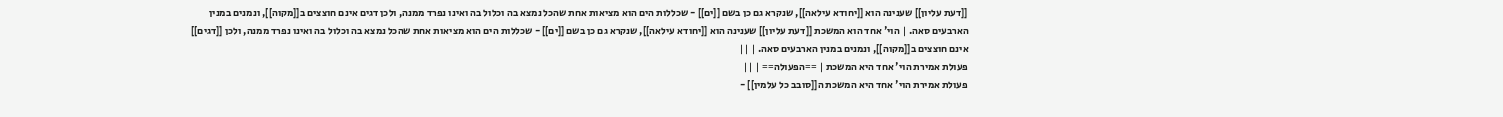[[דעת עליון]] שענינה הוא [[יחודא עילאה]], שנקרא גם כן בשם [[ים]] - שכללות הים הוא מציאות אחת שהכל נמצא בה וכלול בה ואינו נפרד ממנה, ולכן דגים אינם חוצצים ב[[מקוה]], ונמנים במנין הארבעים סאה. | הוי' אחד הוא המשכת [[דעת עליון]] שענינה הוא [[יחודא עילאה]], שנקרא גם כן בשם [[ים]] - שכללות הים הוא מציאות אחת שהכל נמצא בה וכלול בה ואינו נפרד ממנה, ולכן [[דגים]] אינם חוצצים ב[[מקוה]], ונמנים במנין הארבעים סאה. | ||
פעולת אמירת הוי' אחד היא המשכת | ==הפעולה== | ||
פעולת אמירת הוי' אחד היא המשכת ה[[סובב כל עלמין]] -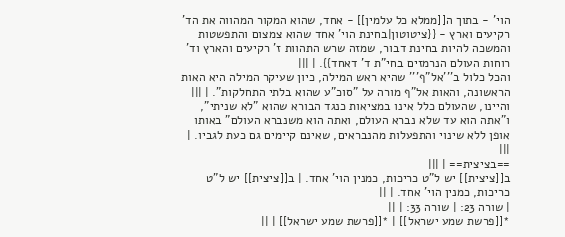הוי' - בתוך ה[[ממלא כל עלמין]] - אחד, שהוא המקור המהווה את הד' רקיעים וארץ - {{ציטוטון|בחינת הוי' אחד שהוא צמצום והתפשטות והמשכה להיות בחינת דבור, שמזה שרש התהוות ז' רקיעים והארץ וד' רוחות העולם הנרמזים בחי"ת ד' דאחד}}. | |||
והכל כלול ב'''אל"ף''' שהיא ראש המילה, כיון שעיקר המילה היא האות הראשונה, והאות אל"ף מורה על "סוכ"ע שהוא בלתי התחלקות". | |||
והיינו, שהעולם כלל אינו במציאות כנגד הבורא שהוא "לא שניתי", ו"אתה הוא עד שלא נברא העולם, ואתה הוא משנברא העולם" באותו אופן ללא שינוי והתפעלות מהנבראים, שאינם קיימים גם כעת לגביו. | |||
==בציצית== | |||
ב[[ציצית]] יש ל"ט כריכות, כמנין הוי' אחד. | ב[[ציצית]] יש ל"ט כריכות, כמנין הוי' אחד. | ||
| שורה 23: | שורה 33: | ||
*[[פרשת שמע ישראל]] | *[[פרשת שמע ישראל]] | ||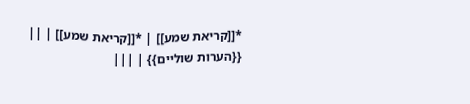*[[קריאת שמע]] | *[[קריאת שמע]] | ||
{{הערות שוליים}} | |||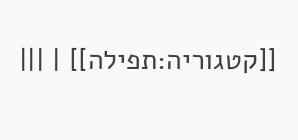[[קטגוריה:תפילה]] | |||